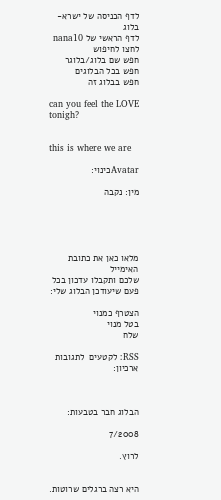לדף הכניסה של ישרא-בלוג
לדף הראשי של nana10
לחצו לחיפוש
חפש שם בלוג/בלוגר
חפש בכל הבלוגים
חפש בבלוג זה

can you feel the LOVE tonigh?


this is where we are

Avatarכינוי:

מין: נקבה





מלאו כאן את כתובת האימייל
שלכם ותקבלו עדכון בכל פעם שיעודכן הבלוג שלי:

הצטרף כמנוי
בטל מנוי
שלח

RSS: לקטעים  לתגובות
ארכיון:



הבלוג חבר בטבעות:

7/2008

לרוץ.


היא רצה ברגלים שרוטות.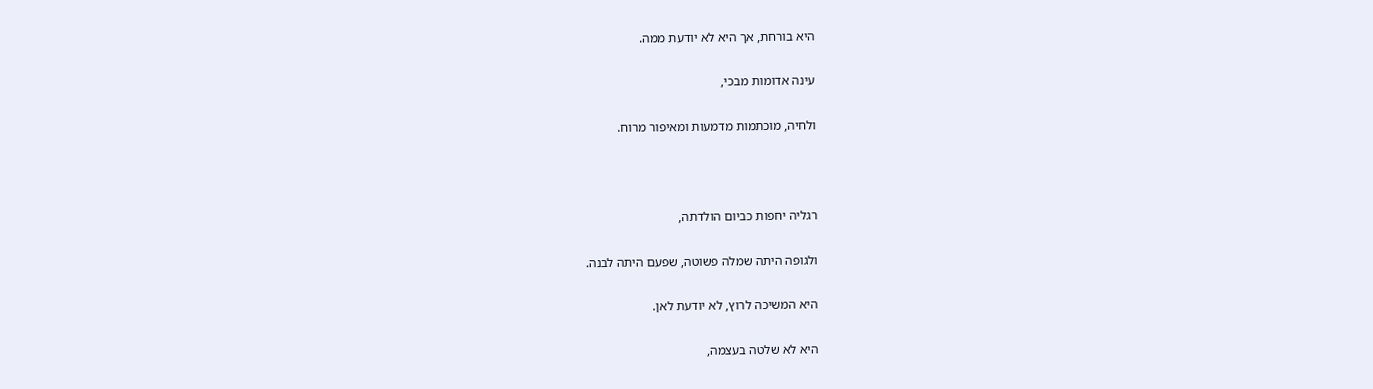היא בורחת, אך היא לא יודעת ממה.

עינה אדומות מבכי,

ולחיה, מוכתמות מדמעות ומאיפור מרוח.



רגליה יחפות כביום הולדתה,

ולגופה היתה שמלה פשוטה, שפעם היתה לבנה.

היא המשיכה לרוץ, לא יודעת לאן.

היא לא שלטה בעצמה,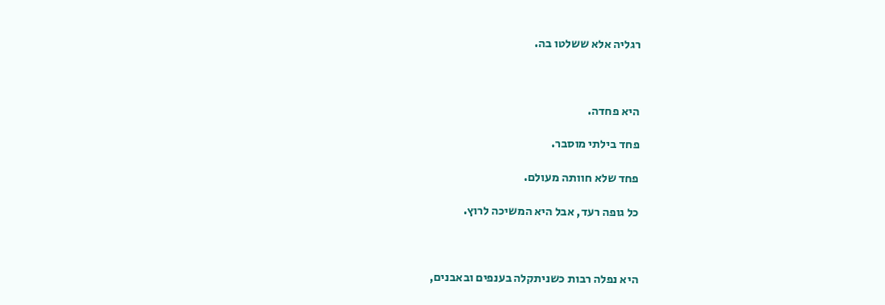רגליה אלא ששלטו בה.



היא פחדה.

פחד בילתי מוסבר.

פחד שלא חוותה מעולם.

כל גופה רעד, אבל היא המשיכה לרוץ.



היא נפלה רבות כשניתקלה בענפים ובאבנים,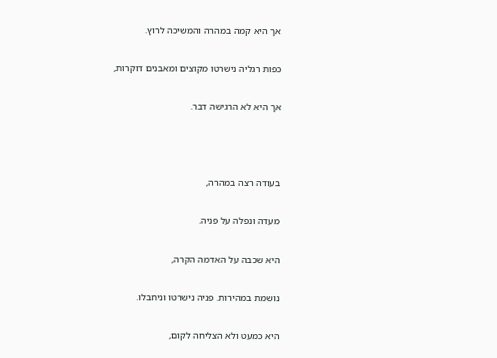אך היא קמה במהרה והמשיכה לרוץ.

כפות רגליה נישרטו מקוצים ומאבנים דוקרות,

אך היא לא הרגישה דבר.



בעודה רצה במהרה,

מעדה ונפלה על פניה.

היא שכבה על האדמה הקרה,

נושמת במהירות. פניה נישרטו וניחבלו.

היא כמעט ולא הצליחה לקום,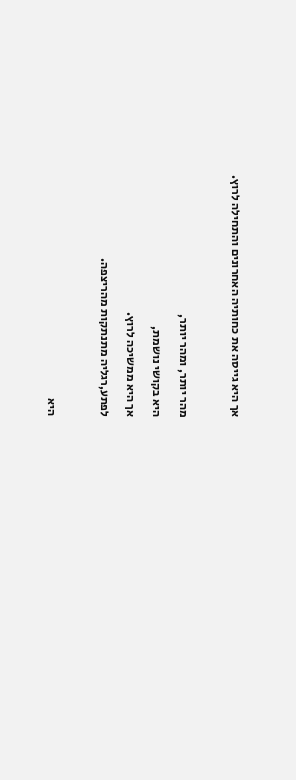אך היא גייסה את כחותיה האחרונים והתחילה לרוץ.



מהר יותר, ומהר יותר,

היא בקושי נושמת,

אך היא ממשיכה לרוץ.

לפתע,רגליה מתנתקות מהריצפה.



היא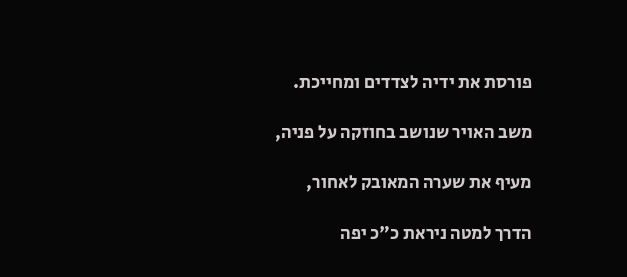פורסת את ידיה לצדדים ומחייכת.

משב האויר שנושב בחוזקה על פניה,

מעיף את שערה המאובק לאחור,

הדרך למטה ניראת כ"כ יפה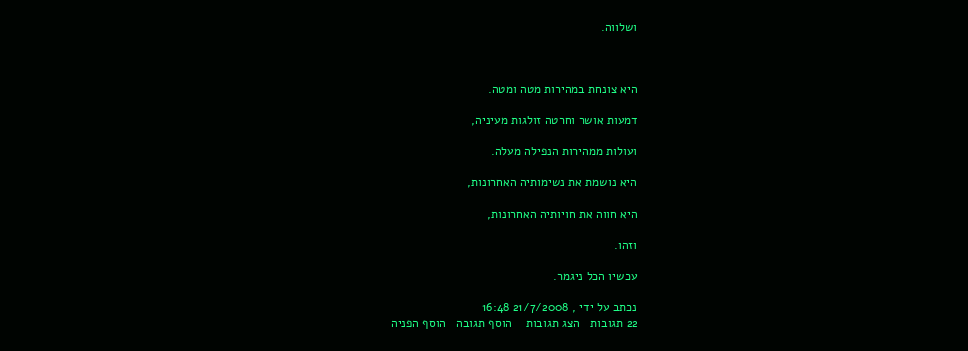ושלווה.



היא צונחת במהירות מטה ומטה.

דמעות אושר וחרטה זולגות מעיניה,

ועולות ממהירות הנפילה מעלה.

היא נושמת את נשימותיה האחרונות,

היא חווה את חויותיה האחרונות,

וזהו.

עכשיו הכל ניגמר.

נכתב על ידי , 21/7/2008 16:48
22 תגובות   הצג תגובות    הוסף תגובה   הוסף הפניה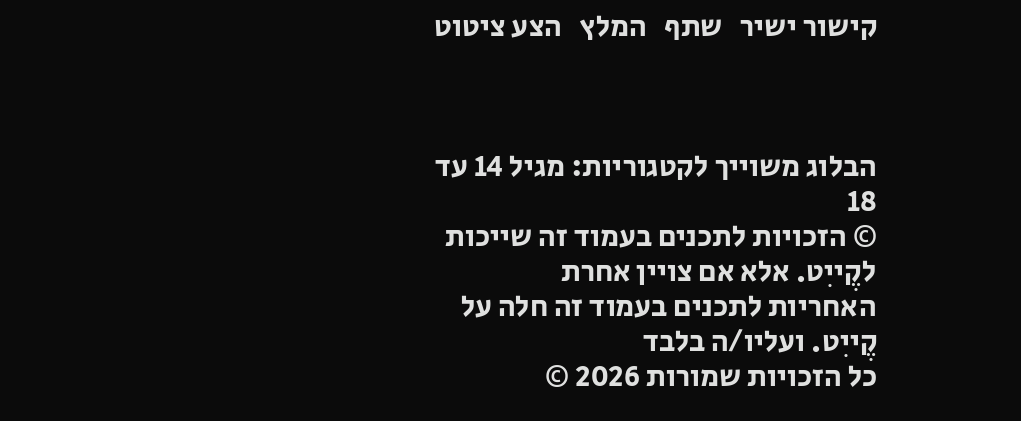קישור ישיר   שתף   המלץ   הצע ציטוט



הבלוג משוייך לקטגוריות: מגיל 14 עד 18
© הזכויות לתכנים בעמוד זה שייכות לקֶייִט. אלא אם צויין אחרת
האחריות לתכנים בעמוד זה חלה על קֶייִט. ועליו/ה בלבד
כל הזכויות שמורות 2026 ©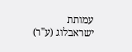עמותת ישראבלוג (ע"ר)